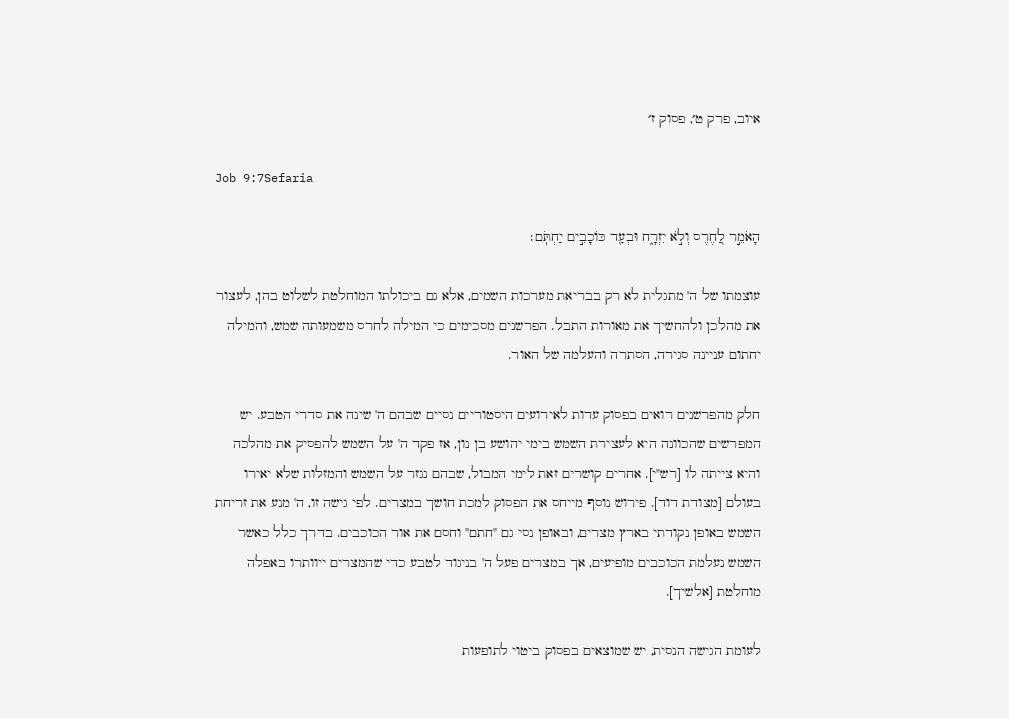איוב, פרק ט׳, פסוק ז׳

Job 9:7Sefaria

הָאֹמֵ֣ר לַ֭חֶרֶס וְלֹ֣א יִזְרָ֑ח וּבְעַ֖ד כּוֹכָבִ֣ים יַחְתֹּֽם׃

עוצמתו של ה' מתגלית לא רק בבריאת מערכות השמים, אלא גם ביכולתו המוחלטת לשלוט בהן, לעצור את מהלכן ולהחשיך את מאורות התבל. הפרשנים מסכימים כי המילה לחרס משמעותה שמש, והמילה יחתום עניינה סגירה, הסתרה והעלמה של האור.

חלק מהפרשנים רואים בפסוק עדות לאירועים היסטוריים נסיים שבהם ה' שינה את סדרי הטבע. יש המפרשים שהכוונה היא לעצירת השמש בימי יהושע בן נון, אז פקד ה' על השמש להפסיק את מהלכה והיא צייתה לו [רש"י]. אחרים קושרים זאת לימי המבול, שבהם נגזר על השמש והמזלות שלא יאירו בעולם [מצודת דוד]. פירוש נוסף מייחס את הפסוק למכת חושך במצרים. לפי גישה זו, ה' מנע את זריחת השמש באופן נקודתי בארץ מצרים, ובאופן נסי גם "חתם" וחסם את אור הכוכבים. בדרך כלל כאשר השמש נעלמת הכוכבים מופיעים, אך במצרים פעל ה' בניגוד לטבע כדי שהמצרים ייוותרו באפלה מוחלטת [אלשיך].

לעומת הגישה הנסית, יש שמוצאים בפסוק ביטוי לתופעות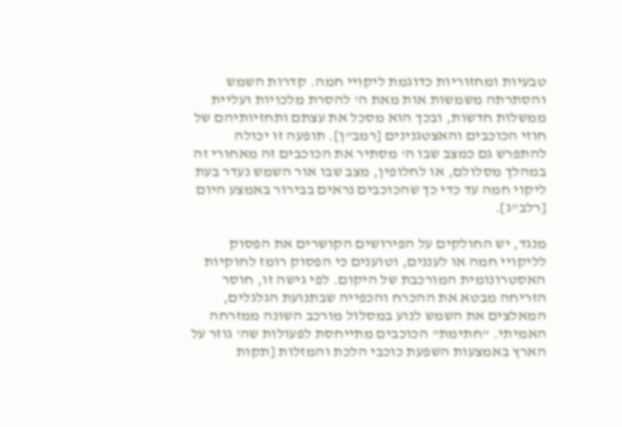טבעיות ומחזוריות כדוגמת ליקויי חמה. קדרות השמש והסתרתה משמשות אות מאת ה' להסרת מלכויות ועליית ממשלות חדשות, ובכך הוא מסכל את עצתם ותחזיותיהם של חוזי הכוכבים והאצטגנינים [רמב"ן]. תופעה זו יכולה להתפרש גם כמצב שבו ה' מסתיר את הכוכבים זה מאחורי זה במהלך מסלולם, או לחלופין, מצב שבו אור השמש נעדר בעת ליקוי חמה עד כדי כך שהכוכבים נראים בבירור באמצע היום [רלב"ג].

מנגד, יש החולקים על הפירושים הקושרים את הפסוק לליקויי חמה או לעננים, וטוענים כי הפסוק רומז לחוקיות האסטרונומית המורכבת של היקום. לפי גישה זו, חוסר הזריחה מבטא את ההכרח והכפייה שבתנועת הגלגלים, המאלצים את השמש לנוע במסלול מורכב השונה ממזרחה האמיתי. "חתימת" הכוכבים מתייחסת לפעולות שה' גוזר על הארץ באמצעות השפעת כוכבי הלכת והמזלות [תקות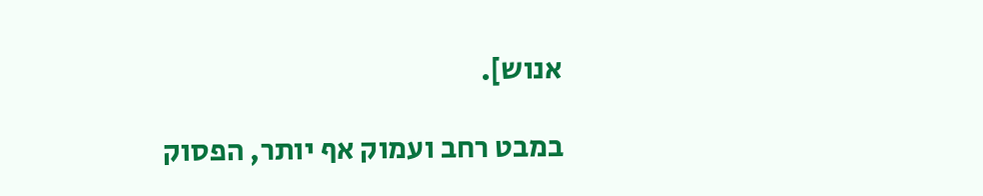אנוש].

במבט רחב ועמוק אף יותר, הפסוק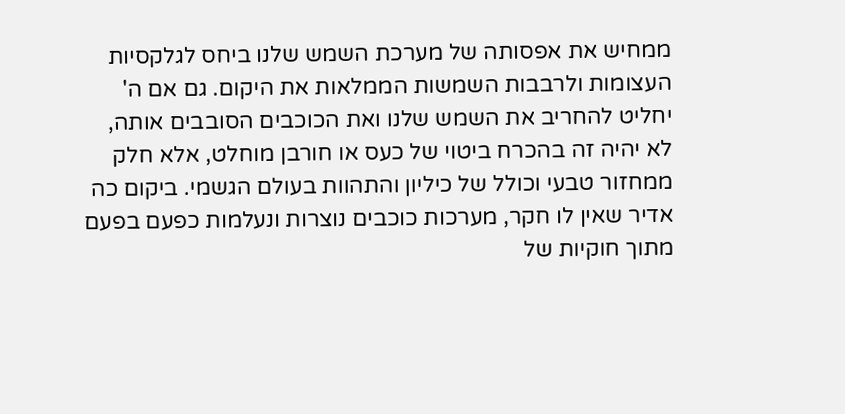ממחיש את אפסותה של מערכת השמש שלנו ביחס לגלקסיות העצומות ולרבבות השמשות הממלאות את היקום. גם אם ה' יחליט להחריב את השמש שלנו ואת הכוכבים הסובבים אותה, לא יהיה זה בהכרח ביטוי של כעס או חורבן מוחלט, אלא חלק ממחזור טבעי וכולל של כיליון והתהוות בעולם הגשמי. ביקום כה אדיר שאין לו חקר, מערכות כוכבים נוצרות ונעלמות כפעם בפעם מתוך חוקיות של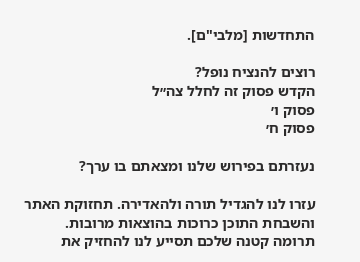התחדשות [מלבי"ם].

רוצים להנציח נופל?
הקדש פסוק זה לחלל צה״ל
פסוק ו׳
פסוק ח׳

נעזרתם בפירוש שלנו ומצאתם בו ערך?

עזרו לנו להגדיל תורה ולהאדירה. תחזוקת האתר והשבחת התוכן כרוכות בהוצאות מרובות. תרומה קטנה שלכם תסייע לנו להחזיק את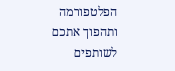הפלטפורמה ותהפוך אתכם לשותפים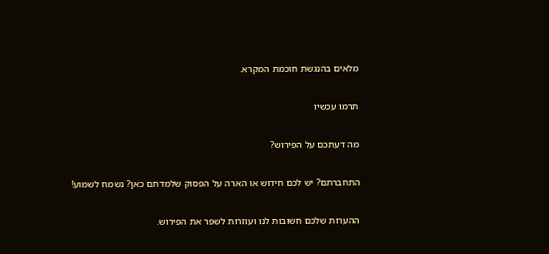מלאים בהנגשת חוכמת המקרא.

תרמו עכשיו

מה דעתכם על הפירוש?

התחברתם? יש לכם חידוש או הארה על הפסוק שלמדתם כאן? נשמח לשמוע!

ההערות שלכם חשובות לנו ועוזרות לשפר את הפירוש.